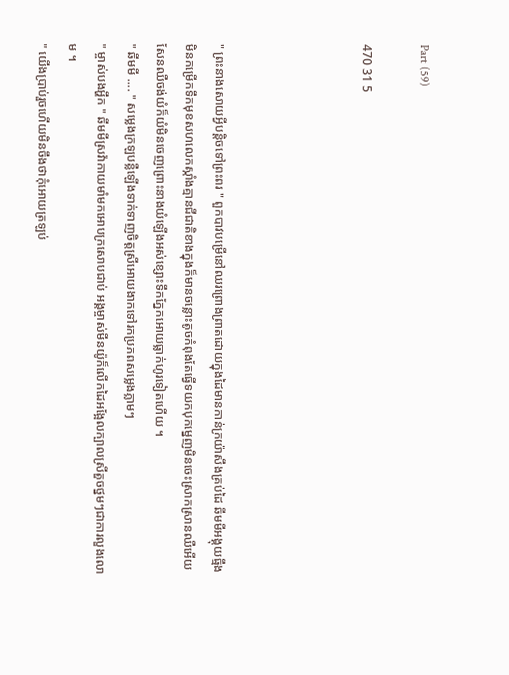Part (59)

470 31 5




" ព្រះនាងសោយអ្វីបន្តិចទៅព្រះពរ " ពួកបាវបម្រើនៅឈរព្រោងព្រាតដោយក្នុងដៃមានកាន់ក្រយ៉ាសឹងគ្រប់ដៃ ឆីមមីអង្គុយធ្មឹងមិនកម្រើកទឹកមុខសហលេកស្កាំងគ្មានជីជាតិខាងក្នុងក៏មានចន្លោះតូចកំពុងតែធ្វើទយកបុកម្នេញមិនចេះស្រាកស្រានឈឺអើយសែនឈឺចង់យំក៏យំមិនចេញព្រោះនាងយំឡើងអស់ខ្សោះទឹកភ្នែកអោយធ្លាក់ហូរទៀតហើយ ។
" ឆីមមី .... " សម្លេងក្រឡបន្លឺឡើងទាក់ទាញចិត្តស្រីអោយងាកទៅរកប្រភពសម្លេងភ្លាមៗ
" ម្ចាស់បងអ្ហឹក " ឆីមមីស្រវ៉ាកាយមាំមកអោបក្រសោបជាប់ អង្គម្ចាស់មីនយ៉ូក៏លើកដៃអង្អែលក្បាលស្រីតួចថ្នមៗជាការលួងលោម ។
" យើងប្រាប់រួចហើយមិនចឹងថាកុំអោយត្រឡប់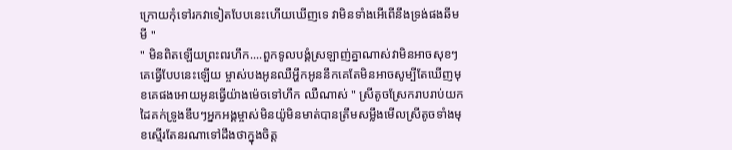ក្រោយកុំទៅរកវាទៀតបែបនេះហើយឃើញទេ វាមិនទាំងអើពើនឹងទ្រង់ផងឆីមមី "
" មិនពិតឡើយព្រះពរហឹក....ពួកទូលបង្គំស្រឡាញ់គ្នាណាស់វាមិនអាចសុខៗគេធ្វើបែបនេះឡើយ ម្ចាស់បងអូនឈឺអ្ហឹកអូននឹកគេតែមិនអាចសូម្បីតែឃើញមុខគេផងអោយអូនធ្វើយ៉ាងម៉េចទៅហឹក ឈឺណាស់ " ស្រីតូចស្រែករាបរាប់យកដៃគក់ទ្រូងឌឹបៗអ្នកអង្គម្ចាស់មិនយ៉ូមិនមាត់បានត្រឹមសម្លឹងមើលស្រីតូចទាំងមុខស្មើរតែនរណាទៅដឹងថាក្នុងចិត្ត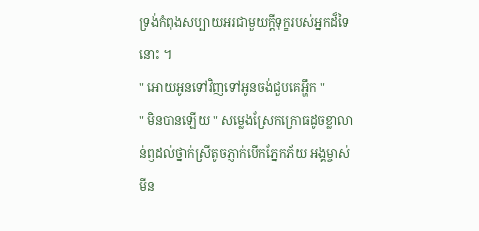ទ្រង់កំពុងសប្បាយអរជាមួយក្ដីទុក្ខរបស់អ្នកដ៏ទៃនោះ ។
" អោយអូនទៅវិញទៅអូនចង់ជួបគេអ្ហឹក "
" មិនបានឡើយ " សម្លេងស្រែកក្រោធដូចខ្លាលាន់ឭដល់ថ្នាក់ស្រីតូចភ្ញាក់បើកភ្នែកភ័យ អង្គម្ចាស់មីន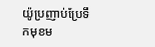យ៉ូប្រញាប់ប្រែទឹកមុខម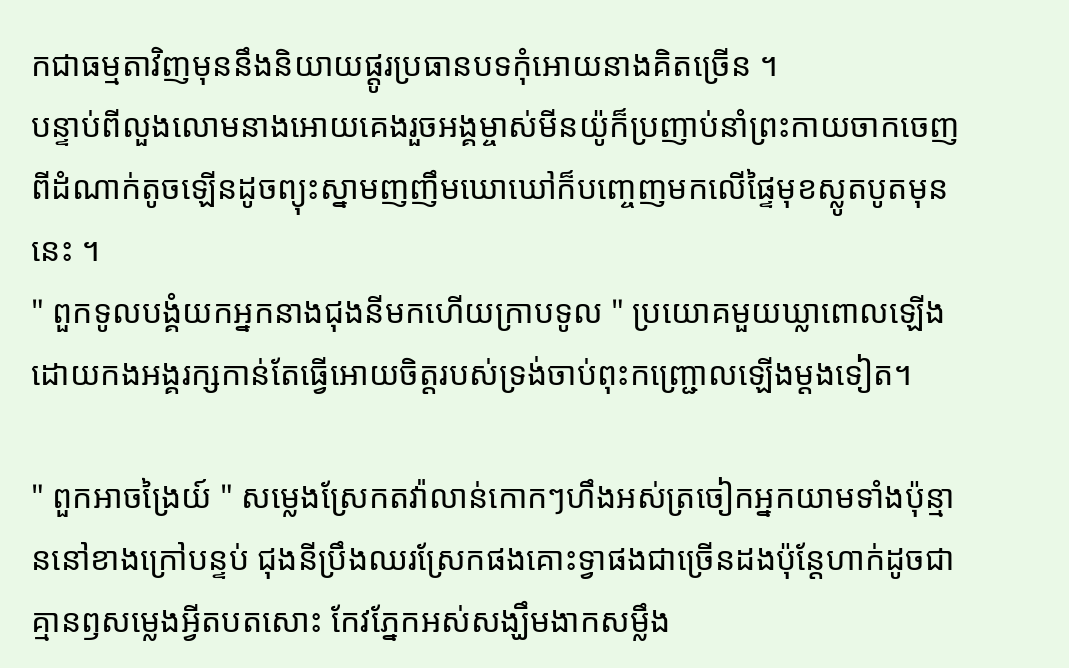កជាធម្មតាវិញមុននឹងនិយាយផ្ដូរប្រធានបទកុំអោយនាងគិតច្រើន ។
បន្ទាប់ពីលួងលោមនាងអោយគេងរួចអង្គម្ចាស់មីនយ៉ូក៏ប្រញាប់នាំព្រះកាយចាកចេញពីដំណាក់តូចឡើនដូចព្យុះស្នាមញញឹមឃោឃៅក៏បញ្ចេញមកលើផ្ទៃមុខស្លូតបូតមុននេះ ។
" ពួកទូលបង្គំយកអ្នកនាងជុងនីមកហើយក្រាបទូល " ប្រយោគមួយឃ្លាពោលឡើងដោយកងអង្គរក្សកាន់តែធ្វើអោយចិត្តរបស់ទ្រង់ចាប់ពុះកញ្ជ្រោលឡើងម្ដងទៀត។

" ពួកអាចង្រៃយ៍ " សម្លេងស្រែកតវ៉ាលាន់កោកៗហឹងអស់ត្រចៀកអ្នកយាមទាំងប៉ុន្មាននៅខាងក្រៅបន្ទប់ ជុងនីប្រឹងឈរស្រែកផងគោះទ្វាផងជាច្រើនដងប៉ុន្តែហាក់ដូចជាគ្មានឭសម្លេងអ្វីតបតសោះ កែវភ្នែកអស់សង្ឃឹមងាកសម្លឹង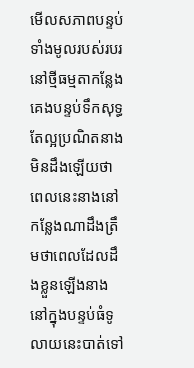មើលសភាពបន្ទប់ទាំងមូលរបស់របរនៅថ្មីធម្មតាកន្លែងគេងបន្ទប់ទឹកសុទ្ធតែល្អប្រណិតនាងមិនដឹងឡើយថាពេលនេះនាងនៅកន្លែងណាដឹងត្រឹមថាពេលដែលដឹងខ្លួនឡើងនាងនៅក្នុងបន្ទប់ធំទូលាយនេះបាត់ទៅ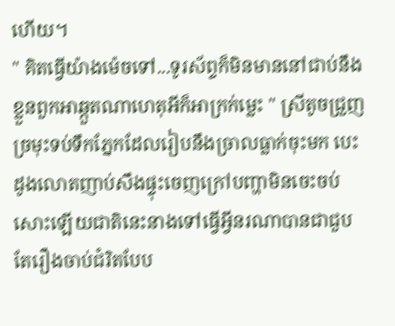ហើយ។
" គិតធ្វើយ៉ាងម៉េចទៅ...ទូរស័ព្ទក៏មិនមាននៅជាប់នឹងខ្លួនពួកអាឆ្កួតណាហេតុអីក៏អាក្រក់ម្លេះ " ស្រីតូចជ្រួញច្រមុះទប់ទឹកភ្នែកដែលរៀបនឹងច្រាលធ្លាក់ចុះមក បេះដូងលោតញាប់សឹងផ្ទុះចេញក្រៅបញ្ហាមិនចេះចប់សោះឡើយជាតិនេះនាងទៅធ្វើអ្វីនរណាបានជាជួបតែរឿងចាប់ជំរិតបែប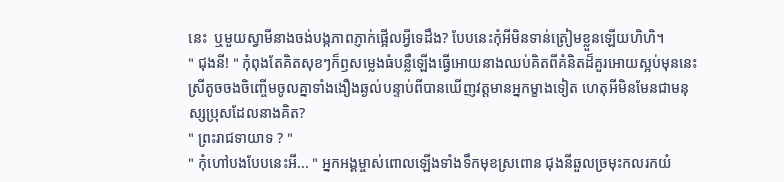នេះ  ឬមួយស្វាមីនាងចង់បង្កភាពភ្ញាក់ផ្អើលអ្វីទេដឹង? បែបនេះកុំអីមិនទាន់ត្រៀមខ្លួនឡើយហិហិ។
" ជុងនី! " កុំពុងតែគិតសុខៗក៏ឭសម្លេងធំបន្លឺឡើងធ្វើអោយនាងឈប់គិតពីគំនិតដ៏គួរអោយស្អប់មុននេះ ស្រីតូចចងចិញ្ចើមចូលគ្នាទាំងងឿងឆ្ងល់បន្ទាប់ពីបានឃើញវត្តមានអ្នកម្ខាងទៀត ហេតុអីមិនមែនជាមនុស្សប្រុសដែលនាងគិត?
" ព្រះរាជទាយាទ ? "
" កុំហៅបងបែបនេះអី... " អ្នកអង្គម្ចាស់ពោលឡើងទាំងទឹកមុខស្រពោន ជុងនីឆួលច្រមុះកលរកយំ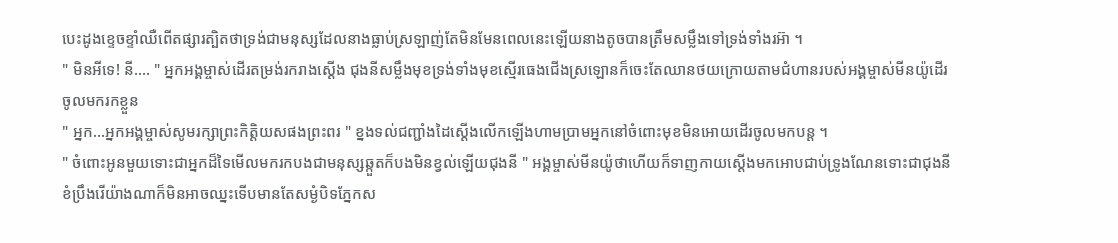បេះដូងខ្ទេចខ្ទាំឈឺពើតផ្សារត្បិតថាទ្រង់ជាមនុស្សដែលនាងធ្លាប់ស្រឡាញ់តែមិនមែនពេលនេះឡើយនាងតូចបានត្រឹមសម្លឹងទៅទ្រង់ទាំងរអ៊ា ។
" មិនអីទេ! នី.... " អ្នកអង្គម្ចាស់ដើរតម្រង់រករាងស្ដើង ជុងនីសម្លឹងមុខទ្រង់ទាំងមុខស្មើរធេងជើងស្រឡោនក៏ចេះតែឈានថយក្រោយតាមជំហានរបស់អង្គម្ចាស់មីនយ៉ូដើរចូលមករកខ្លួន
" អ្នក...អ្នកអង្គម្ចាស់សូមរក្សាព្រះកិត្តិយសផងព្រះពរ " ខ្នងទល់ជញ្ជាំងដៃស្ដើងលើកឡើងហាមប្រាមអ្នកនៅចំពោះមុខមិនអោយដើរចូលមកបន្ត ។
" ចំពោះអូនមួយទោះជាអ្នកដ៏ទៃមើលមករកបងជាមនុស្សឆ្កួតក៏បងមិនខ្វល់ឡើយជុងនី " អង្គម្ចាស់មីនយ៉ូថាហើយក៏ទាញកាយស្ដើងមកអោបជាប់ទ្រូងណែនទោះជាជុងនីខំប្រឹងរើយ៉ាងណាក៏មិនអាចឈ្នះទើបមានតែសម្ងំបិទភ្នែកស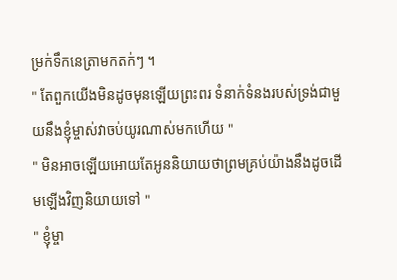ម្រក់ទឹកនេត្រាមកតក់ៗ ។
" តែពួកយើងមិនដូចមុនឡើយព្រះពរ ទំនាក់ទំនងរបស់ទ្រង់ជាមួយនឹងខ្ញុំម្ចាស់វាចប់យូរណាស់មកហើយ "
" មិនអាចឡើយអោយតែអូននិយាយថាព្រមគ្រប់យ៉ាងនឹងដូចដើមឡើងវិញនិយាយទៅ "
" ខ្ញុំម្ចា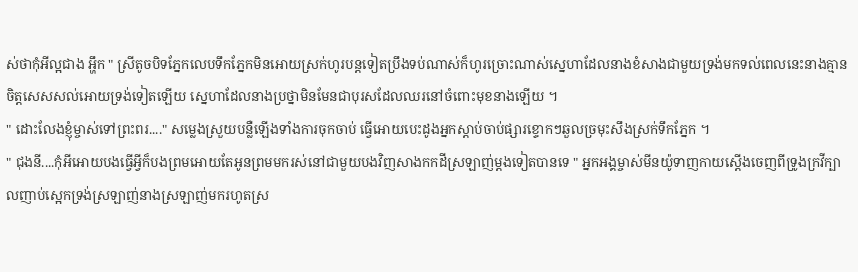ស់ថាកុំអីល្អជាង អ្ហឹក " ស្រីតូចបិទភ្នែកលេបទឹកភ្នែកមិនអោយស្រក់ហូរបន្តទៀតប្រឹងទប់ណាស់ក៏ហូរច្រោះណាស់ស្នេហាដែលនាងខំសាងជាមួយទ្រង់មកទល់ពេលនេះនាងគ្មានចិត្តសេសសល់អោយទ្រង់ទៀតឡើយ ស្នេហាដែលនាងប្រថ្នាមិនមែនជាបុរសដែលឈរនៅចំពោះមុខនាងឡើយ ។
" ដោះលែងខ្ញុំម្ចាស់ទៅព្រះពរ...." សម្លេងស្រួយបន្លឺឡើងទាំងការចុកចាប់ ធ្វើអោយបេះដូងអ្នកស្ដាប់ចាប់ផ្សារខ្ទោកៗឆួលច្រមុះសឹងស្រក់ទឹកភ្នែក ។
" ជុងនី....កុំអីអោយបងធ្វើអ្វីក៏បងព្រមអោយតែអូនព្រមមករស់នៅជាមួយបងវិញសាងកកដីស្រឡាញ់ម្ដងទៀតបានទេ " អ្នកអង្គម្ចាស់មីនយ៉ូទាញកាយស្ដើងចេញពីទ្រូងក្រវីក្បាលញាប់ស្អេកទ្រង់ស្រឡាញ់នាងស្រឡាញ់មករហូតស្រ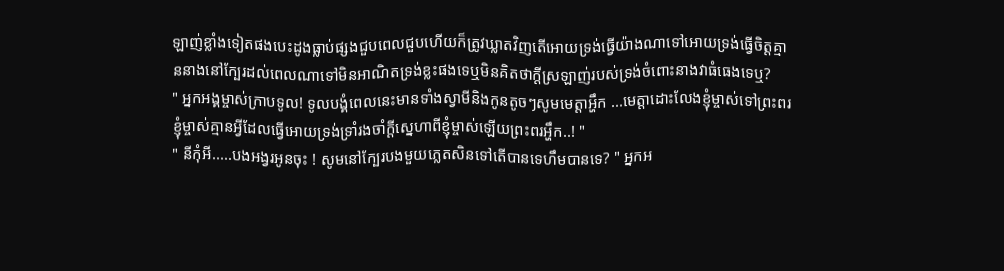ឡាញ់ខ្លាំងទៀតផងបេះដូងធ្លាប់ផ្សងជួបពេលជួបហើយក៏ត្រូវឃ្លាតវិញតើអោយទ្រង់ធ្វើយ៉ាងណាទៅអោយទ្រង់ធ្វើចិត្តគ្មាននាងនៅក្បែរដល់ពេលណាទៅមិនអាណិតទ្រង់ខ្លះផងទេឬមិនគិតថាក្ដីស្រឡាញ់របស់ទ្រង់ចំពោះនាងវាធំធេងទេឬ?
" អ្នកអង្គម្ចាស់ក្រាបទូល! ទូលបង្គំពេលនេះមានទាំងស្វាមីនិងកូនតូចៗសូមមេត្តាអ្ហឹក ...មេត្តាដោះលែងខ្ញុំម្ចាស់ទៅព្រះពរខ្ញុំម្ចាស់គ្មានអ្វីដែលធ្វើអោយទ្រង់ទ្រាំរងចាំក្ដីស្នេហាពីខ្ញុំម្ចាស់ឡើយព្រះពរអ្ហឹក..! "
" នីកុំអី.....បងអង្វរអូនចុះ ! សូមនៅក្បែរបងមួយភ្លេតសិនទៅតើបានទេហឹមបានទេ? " អ្នកអ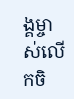ង្គម្ចាស់លើកចិ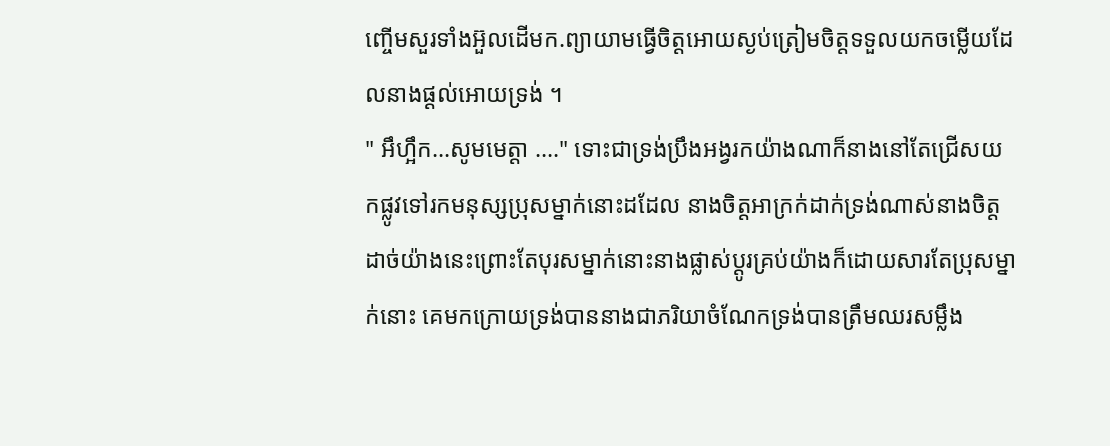ញ្ចើមសួរទាំងអ៊ួលដើមក.ព្យាយាមធ្វើចិត្តអោយស្ងប់ត្រៀមចិត្តទទួលយកចម្លើយដែលនាងផ្ដល់អោយទ្រង់ ។
" អឹហ្អឹក...សូមមេត្តា ...." ទោះជាទ្រង់ប្រឹងអង្វរកយ៉ាងណាក៏នាងនៅតែជ្រើសយកផ្លូវទៅរកមនុស្សប្រុសម្នាក់នោះដដែល នាងចិត្តអាក្រក់ដាក់ទ្រង់ណាស់នាងចិត្តដាច់យ៉ាងនេះព្រោះតែបុរសម្នាក់នោះនាងផ្លាស់ប្ដូរគ្រប់យ៉ាងក៏ដោយសារតែប្រុសម្នាក់នោះ គេមកក្រោយទ្រង់បាននាងជាភរិយាចំណែកទ្រង់បានត្រឹមឈរសម្លឹង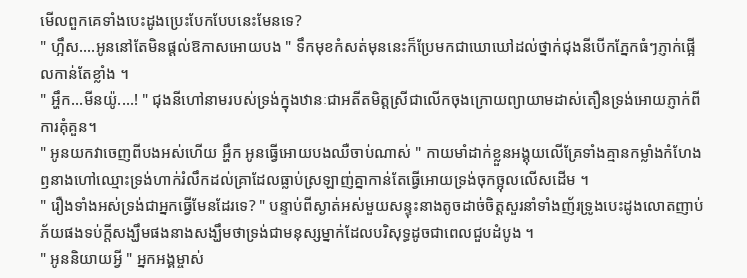មើលពួកគេទាំងបេះដូងប្រេះបែកបែបនេះមែនទេ?
" ហ្អឹស....អូននៅតែមិនផ្ដល់ឱកាសអោយបង " ទឹកមុខកំសត់មុននេះក៏ប្រែមកជាឃោឃៅដល់ថ្នាក់ជុងនីបើកភ្នែកធំៗភ្ញាក់ផ្អើលកាន់តែខ្លាំង ។
" អ្ហឹក...មីនយ៉ូ....! " ជុងនីហៅនាមរបស់ទ្រង់ក្នុងឋានៈជាអតីតមិត្តស្រីជាលើកចុងក្រោយព្យាយាមដាស់តឿនទ្រង់អោយភ្ញាក់ពីការគុំគួន។
" អូនយកវាចេញពីបងអស់ហើយ អ្ហឹក អូនធ្វើអោយបងឈឺចាប់ណាស់ " កាយមាំដាក់ខ្លួនអង្គុយលើគ្រែទាំងគ្មានកម្លាំងកំហែងឭនាងហៅឈ្មោះទ្រង់ហាក់រំលឹកដល់គ្រាដែលធ្លាប់ស្រឡាញ់គ្នាកាន់តែធ្វើអោយទ្រង់ចុកច្អុលលើសដើម ។
" រឿងទាំងអស់ទ្រង់ជាអ្នកធ្វើមែនដែរទេ? " បន្ទាប់ពីស្ងាត់អស់មួយសន្ទុះនាងតូចដាច់ចិត្តសួរនាំទាំងញ័រទ្រូងបេះដូងលោតញាប់ភ័យផងទប់ក្ដីសង្ឃឹមផងនាងសង្ឃឹមថាទ្រង់ជាមនុស្សម្នាក់ដែលបរិសុទ្ធដូចជាពេលជួបដំបូង ។
" អូននិយាយអ្វី " អ្នកអង្គម្ចាស់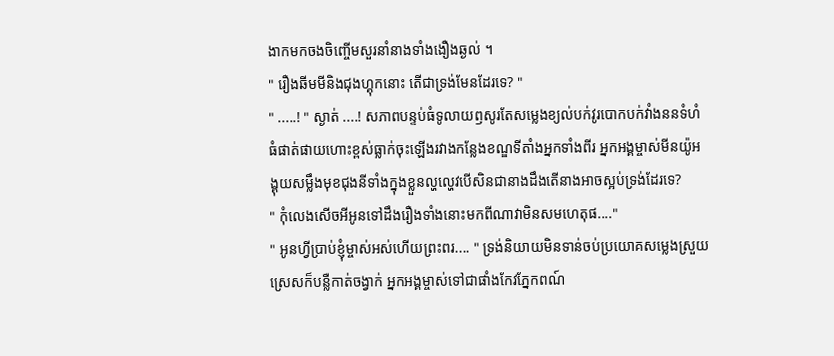ងាកមកចងចិញ្ចើមសួរនាំនាងទាំងងឿងឆ្ងល់ ។
" រឿងឆីមមីនិងជុងហ្គុកនោះ តើជាទ្រង់មែនដែរទេ? "
" .....! " ស្ងាត់ ....! សភាពបន្ទប់ធំទូលាយឭសូរតែសម្លេងខ្យល់បក់វូរបោកបក់វាំងននទំហំធំផាត់ផាយហោះខ្ពស់ធ្លាក់ចុះឡើងរវាងកន្លែងខណ្ឌទីតាំងអ្នកទាំងពីរ អ្នកអង្គម្ចាស់មីនយ៉ូអង្គុយសម្លឹងមុខជុងនីទាំងក្នុងខ្លួនល្ហល្ហេវបើសិនជានាងដឹងតើនាងអាចស្អប់ទ្រង់ដែរទេ?
" កុំលេងសើចអីអូនទៅដឹងរឿងទាំងនោះមកពីណាវាមិនសមហេតុផ...."
" អូនហ្វីប្រាប់ខ្ញុំម្ចាស់អស់ហើយព្រះពរ.... " ទ្រង់និយាយមិនទាន់ចប់ប្រយោគសម្លេងស្រួយស្រេសក៏បន្លឺកាត់ចង្វាក់ អ្នកអង្គម្ចាស់ទៅជាផាំងកែវភ្នែកពណ៍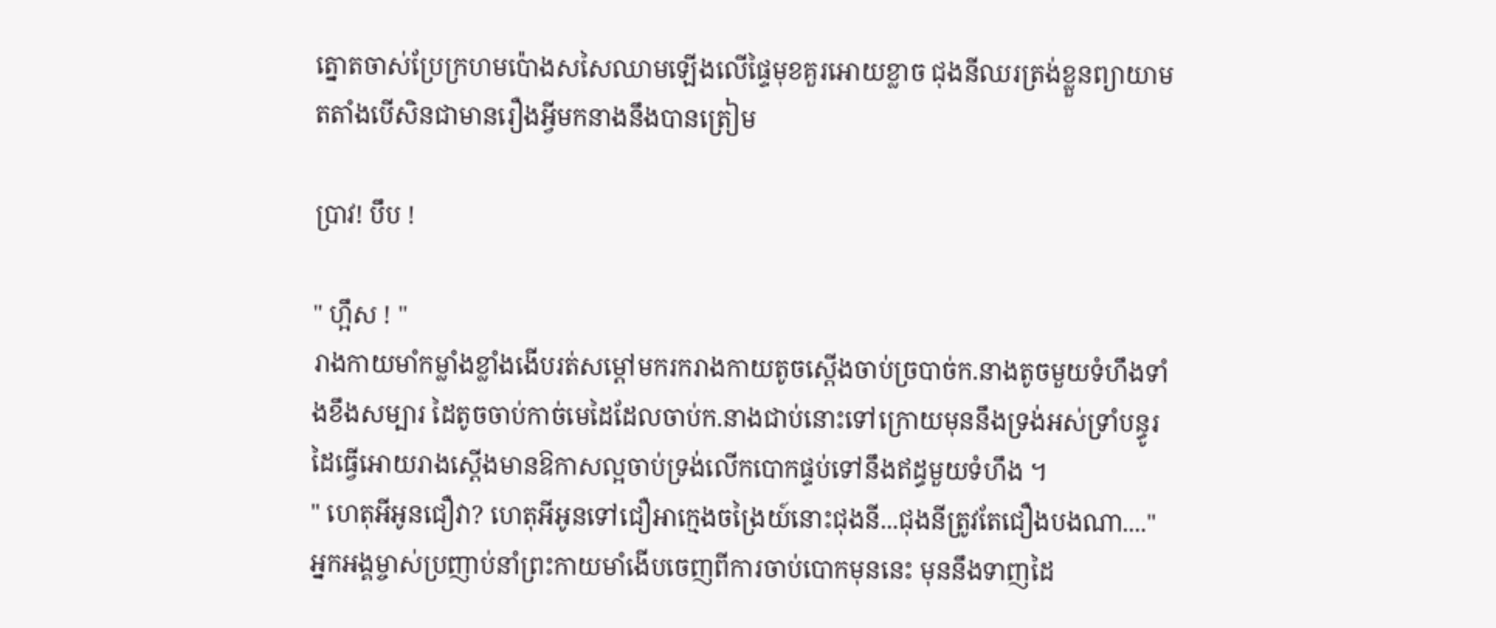ត្នោតចាស់ប្រែក្រហមប៉ោងសសៃឈាមឡើងលើផ្ទៃមុខគួរអោយខ្លាច ជុងនីឈរត្រង់ខ្លួនព្យាយាមតតាំងបើសិនជាមានរឿងអ្វីមកនាងនឹងបានត្រៀម

ប្រាវ! បឹប !

" ហ្អឹស ! "
រាងកាយមាំកម្លាំងខ្លាំងងើបរត់សម្ដៅមករករាងកាយតូចស្ដើងចាប់ច្របាច់ក.នាងតូចមួយទំហឹងទាំងខឹងសម្បារ ដៃតូចចាប់កាច់មេដៃដែលចាប់ក.នាងជាប់នោះទៅក្រោយមុននឹងទ្រង់អស់ទ្រាំបន្ធូរដៃធ្វើអោយរាងស្ដើងមានឱកាសល្អចាប់ទ្រង់លើកបោកផ្ទប់ទៅនឹងឥដ្ធមួយទំហឹង ។
" ហេតុអីអូនជឿវា? ហេតុអីអូនទៅជឿអាក្មេងចង្រៃយ៍នោះជុងនី...ជុងនីត្រូវតែជឿងបងណា...." អ្នកអង្គម្ចាស់ប្រញាប់នាំព្រះកាយមាំងើបចេញពីការចាប់បោកមុននេះ មុននឹងទាញដៃ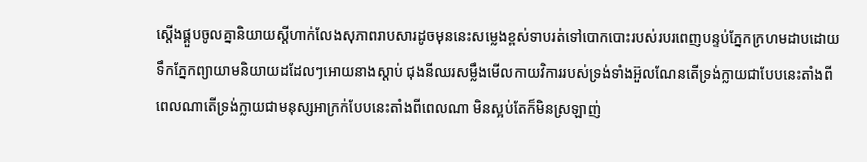ស្ដើងផ្គួបចូលគ្នានិយាយស្ដីហាក់លែងសុភាពរាបសារដូចមុននេះសម្លេងខ្ពស់ទាបរត់ទៅបោកបោះរបស់របរពេញបន្ទប់ភ្នែកក្រហមដាបដោយទឹកភ្នែកព្យាយាមនិយាយដដែលៗអោយនាងស្ដាប់ ជុងនីឈរសម្លឹងមើលកាយវិការរបស់ទ្រង់ទាំងអ៊ួលណែនតើទ្រង់ក្លាយជាបែបនេះតាំងពីពេលណាតើទ្រង់ក្លាយជាមនុស្សអាក្រក់បែបនេះតាំងពីពេលណា មិនស្អប់តែក៏មិនស្រឡាញ់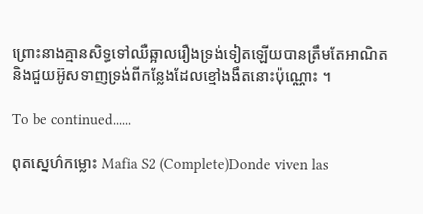ព្រោះនាងគ្មានសិទ្ធទៅឈឺឆ្អាលរឿងទ្រង់ទៀតឡើយបានត្រឹមតែអាណិតនិងជួយអ៊ូសទាញទ្រង់ពីកន្លែងដែលខ្មៅងងឹតនោះប៉ុណ្ណោះ ។

To be continued......

ពុតស្នេហ៌កម្លោះ Mafia S2 (Complete)Donde viven las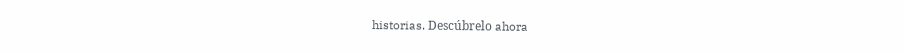historias. Descúbrelo ahora